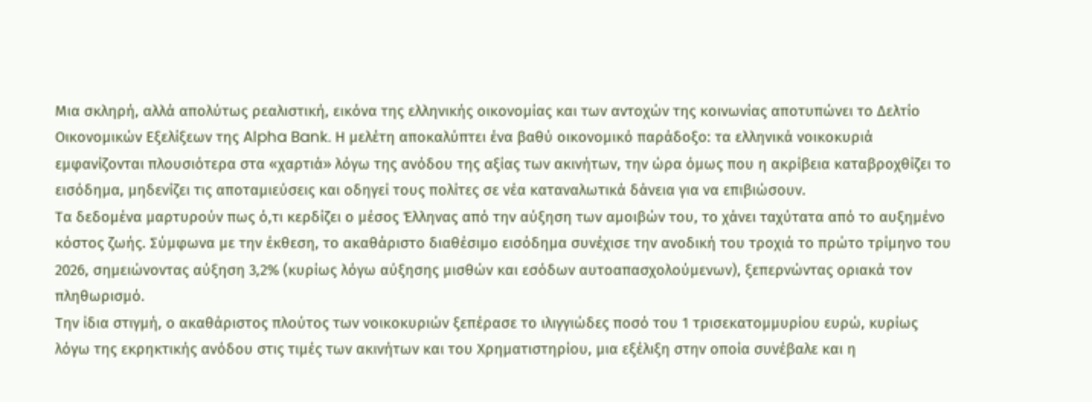Μια σκληρή, αλλά απολύτως ρεαλιστική, εικόνα της ελληνικής οικονομίας και των αντοχών της κοινωνίας αποτυπώνει το Δελτίο Οικονομικών Εξελίξεων της Alpha Bank. Η μελέτη αποκαλύπτει ένα βαθύ οικονομικό παράδοξο: τα ελληνικά νοικοκυριά εμφανίζονται πλουσιότερα στα «χαρτιά» λόγω της ανόδου της αξίας των ακινήτων, την ώρα όμως που η ακρίβεια καταβροχθίζει το εισόδημα, μηδενίζει τις αποταμιεύσεις και οδηγεί τους πολίτες σε νέα καταναλωτικά δάνεια για να επιβιώσουν.
Τα δεδομένα μαρτυρούν πως ό,τι κερδίζει ο μέσος Έλληνας από την αύξηση των αμοιβών του, το χάνει ταχύτατα από το αυξημένο κόστος ζωής. Σύμφωνα με την έκθεση, το ακαθάριστο διαθέσιμο εισόδημα συνέχισε την ανοδική του τροχιά το πρώτο τρίμηνο του 2026, σημειώνοντας αύξηση 3,2% (κυρίως λόγω αύξησης μισθών και εσόδων αυτοαπασχολούμενων), ξεπερνώντας οριακά τον πληθωρισμό.
Την ίδια στιγμή, ο ακαθάριστος πλούτος των νοικοκυριών ξεπέρασε το ιλιγγιώδες ποσό του 1 τρισεκατομμυρίου ευρώ, κυρίως λόγω της εκρηκτικής ανόδου στις τιμές των ακινήτων και του Χρηματιστηρίου, μια εξέλιξη στην οποία συνέβαλε και η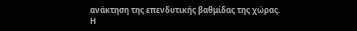ανάκτηση της επενδυτικής βαθμίδας της χώρας.
Η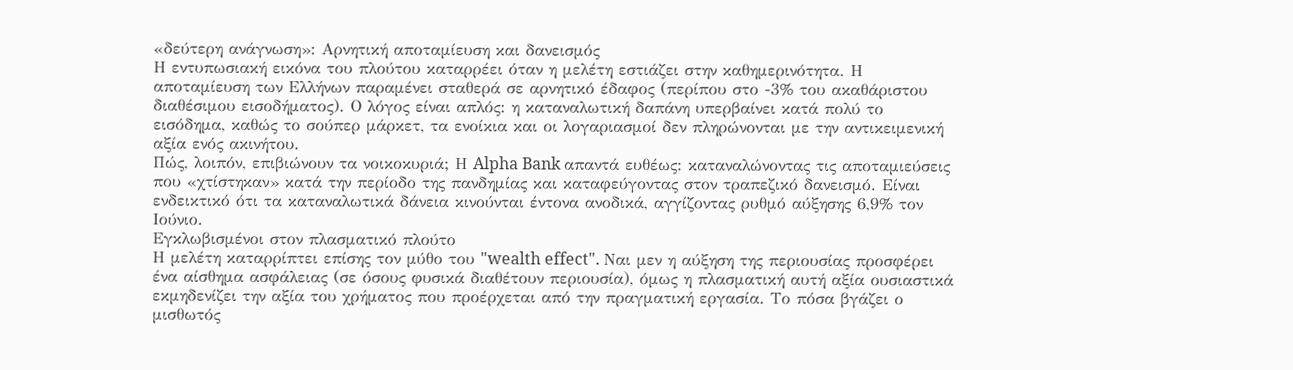«δεύτερη ανάγνωση»: Αρνητική αποταμίευση και δανεισμός
Η εντυπωσιακή εικόνα του πλούτου καταρρέει όταν η μελέτη εστιάζει στην καθημερινότητα. Η αποταμίευση των Ελλήνων παραμένει σταθερά σε αρνητικό έδαφος (περίπου στο -3% του ακαθάριστου διαθέσιμου εισοδήματος). Ο λόγος είναι απλός: η καταναλωτική δαπάνη υπερβαίνει κατά πολύ το εισόδημα, καθώς το σούπερ μάρκετ, τα ενοίκια και οι λογαριασμοί δεν πληρώνονται με την αντικειμενική αξία ενός ακινήτου.
Πώς, λοιπόν, επιβιώνουν τα νοικοκυριά; Η Alpha Bank απαντά ευθέως: καταναλώνοντας τις αποταμιεύσεις που «χτίστηκαν» κατά την περίοδο της πανδημίας και καταφεύγοντας στον τραπεζικό δανεισμό. Είναι ενδεικτικό ότι τα καταναλωτικά δάνεια κινούνται έντονα ανοδικά, αγγίζοντας ρυθμό αύξησης 6,9% τον Ιούνιο.
Εγκλωβισμένοι στον πλασματικό πλούτο
Η μελέτη καταρρίπτει επίσης τον μύθο του "wealth effect". Ναι μεν η αύξηση της περιουσίας προσφέρει ένα αίσθημα ασφάλειας (σε όσους φυσικά διαθέτουν περιουσία), όμως η πλασματική αυτή αξία ουσιαστικά εκμηδενίζει την αξία του χρήματος που προέρχεται από την πραγματική εργασία. Το πόσα βγάζει ο μισθωτός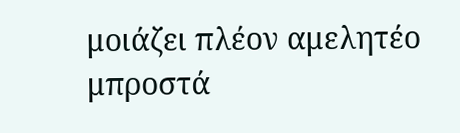μοιάζει πλέον αμελητέο μπροστά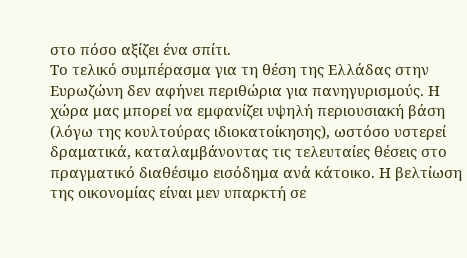στο πόσο αξίζει ένα σπίτι.
Το τελικό συμπέρασμα για τη θέση της Ελλάδας στην Ευρωζώνη δεν αφήνει περιθώρια για πανηγυρισμούς. Η χώρα μας μπορεί να εμφανίζει υψηλή περιουσιακή βάση (λόγω της κουλτούρας ιδιοκατοίκησης), ωστόσο υστερεί δραματικά, καταλαμβάνοντας τις τελευταίες θέσεις στο πραγματικό διαθέσιμο εισόδημα ανά κάτοικο. Η βελτίωση της οικονομίας είναι μεν υπαρκτή σε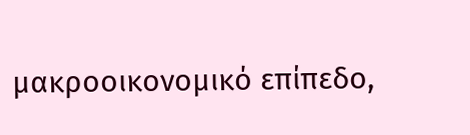μακροοικονομικό επίπεδο,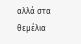αλλά στα θεμέλια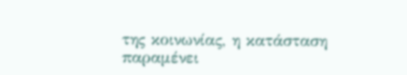της κοινωνίας, η κατάσταση παραμένει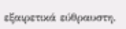εξαιρετικά εύθραυστη.